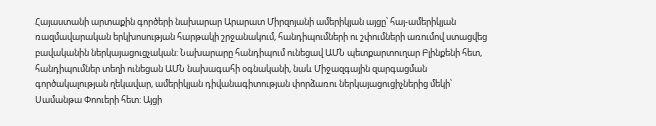Հայաստանի արտաքին գործերի նախարար Արարատ Միրզոյանի ամերիկյան այցը՝ հայ-ամերիկյան ռազմավարական երկխոսության հարթակի շրջանակում, հանդիպումների ու շփումների առումով ստացվեց բավականին ներկայացուցչական: Նախարարը հանդիպում ունեցավ ԱՄՆ պետքարտուղար Բլինքենի հետ, հանդիպումներ տեղի ունեցան ԱՄՆ նախագահի օգնականի, նաև Միջազգային զարգացման գործակալության ղեկավար, ամերիկյան դիվանագիտության փորձառու ներկայացուցիչներից մեկի՝ Սամանթա Փոուերի հետ: Այցի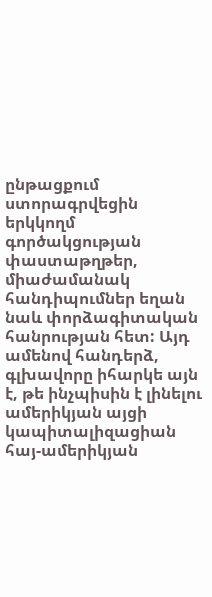ընթացքում ստորագրվեցին երկկողմ գործակցության փաստաթղթեր, միաժամանակ հանդիպումներ եղան նաև փորձագիտական հանրության հետ: Այդ ամենով հանդերձ, գլխավորը իհարկե այն է, թե ինչպիսին է լինելու ամերիկյան այցի կապիտալիզացիան հայ-ամերիկյան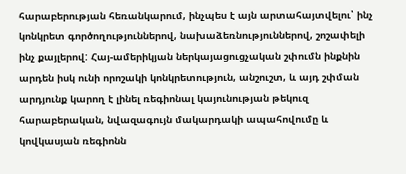հարաբերության հեռանկարում, ինչպես է այն արտահայտվելու՝ ինչ կոնկրետ գործողություններով, նախաձեռնություններով, շոշափելի ինչ քայլերով: Հայ-ամերիկյան ներկայացուցչական շփումն ինքնին արդեն իսկ ունի որոշակի կոնկրետություն, անշուշտ, և այդ շփման արդյունք կարող է լինել ռեգիոնալ կայունության թեկուզ հարաբերական, նվազագույն մակարդակի ապահովումը և կովկասյան ռեգիոնն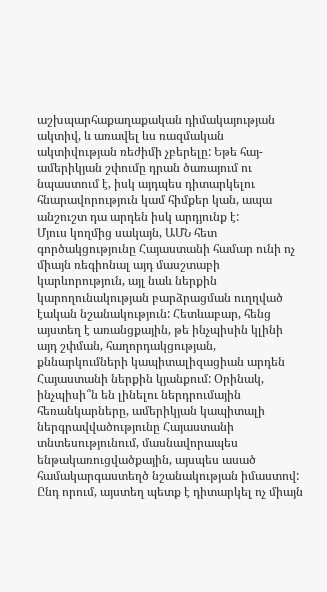աշխպարհաքաղաքական դիմակայության ակտիվ, և առավել ևս ռազմական ակտիվության ռեժիմի չբերելը: Եթե հայ-ամերիկյան շփումը դրան ծառայում ու նպաստում է, իսկ այդպես դիտարկելու հնարավորություն կամ հիմքեր կան, ապա անշուշտ դա արդեն իսկ արդյունք է:
Մյուս կողմից սակայն, ԱՄՆ հետ գործակցությունը Հայաստանի համար ունի ոչ միայն ռեգիոնալ այդ մասշտաբի կարևորություն, այլ նաև ներքին կարողունակության բարձրացման ուղղված էական նշանակություն: Հետևաբար, հենց այստեղ է առանցքային, թե ինչպիսին կլինի այդ շփման, հաղորդակցության, քննարկումների կապիտալիզացիան արդեն Հայաստանի ներքին կյանքում: Օրինակ, ինչպիսի՞ն են լինելու ներդրումային հեռանկարները, ամերիկյան կապիտալի ներգրավվածությունը Հայաստանի տնտեսությունում, մասնավորապես ենթակառուցվածքային, այսպես ասած համակարգաստեղծ նշանակության իմաստով: Ընդ որում, այստեղ պետք է դիտարկել ոչ միայն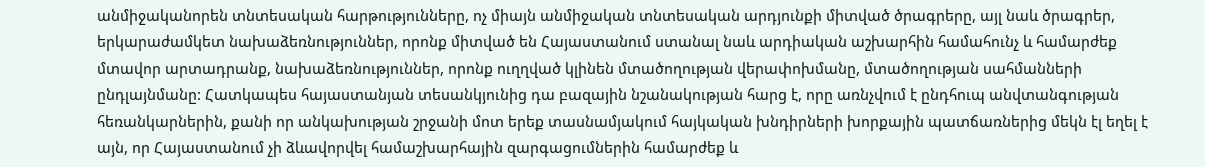անմիջականորեն տնտեսական հարթությունները, ոչ միայն անմիջական տնտեսական արդյունքի միտված ծրագրերը, այլ նաև ծրագրեր, երկարաժամկետ նախաձեռնություններ, որոնք միտված են Հայաստանում ստանալ նաև արդիական աշխարհին համահունչ և համարժեք մտավոր արտադրանք, նախաձեռնություններ, որոնք ուղղված կլինեն մտածողության վերափոխմանը, մտածողության սահմանների ընդլայնմանը: Հատկապես հայաստանյան տեսանկյունից դա բազային նշանակության հարց է, որը առնչվում է ընդհուպ անվտանգության հեռանկարներին, քանի որ անկախության շրջանի մոտ երեք տասնամյակում հայկական խնդիրների խորքային պատճառներից մեկն էլ եղել է այն, որ Հայաստանում չի ձևավորվել համաշխարհային զարգացումներին համարժեք և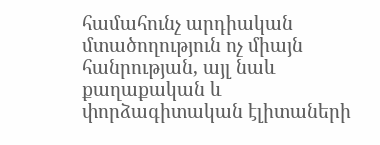համահունչ արդիական մտածողություն ոչ միայն հանրության, այլ նաև քաղաքական և փորձագիտական էլիտաների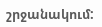շրջանակում: